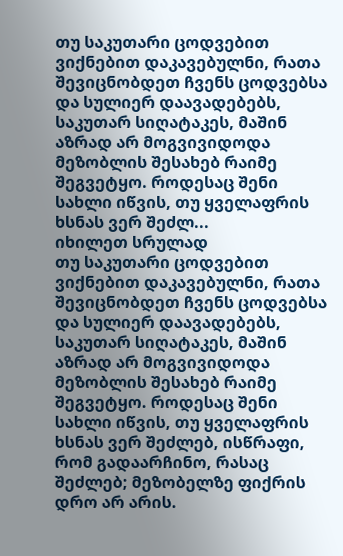თუ საკუთარი ცოდვებით ვიქნებით დაკავებულნი, რათა შევიცნობდეთ ჩვენს ცოდვებსა და სულიერ დაავადებებს, საკუთარ სიღატაკეს, მაშინ აზრად არ მოგვივიდოდა მეზობლის შესახებ რაიმე შეგვეტყო. როდესაც შენი სახლი იწვის, თუ ყველაფრის ხსნას ვერ შეძლ...
იხილეთ სრულად
თუ საკუთარი ცოდვებით ვიქნებით დაკავებულნი, რათა შევიცნობდეთ ჩვენს ცოდვებსა და სულიერ დაავადებებს, საკუთარ სიღატაკეს, მაშინ აზრად არ მოგვივიდოდა მეზობლის შესახებ რაიმე შეგვეტყო. როდესაც შენი სახლი იწვის, თუ ყველაფრის ხსნას ვერ შეძლებ, ისწრაფი, რომ გადაარჩინო, რასაც შეძლებ; მეზობელზე ფიქრის დრო არ არის.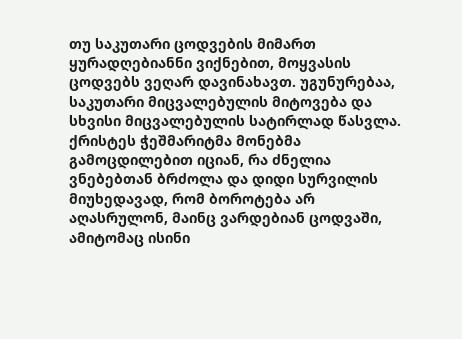თუ საკუთარი ცოდვების მიმართ ყურადღებიანნი ვიქნებით, მოყვასის ცოდვებს ვეღარ დავინახავთ. უგუნურებაა, საკუთარი მიცვალებულის მიტოვება და სხვისი მიცვალებულის სატირლად წასვლა.
ქრისტეს ჭეშმარიტმა მონებმა გამოცდილებით იციან, რა ძნელია ვნებებთან ბრძოლა და დიდი სურვილის მიუხედავად, რომ ბოროტება არ აღასრულონ, მაინც ვარდებიან ცოდვაში, ამიტომაც ისინი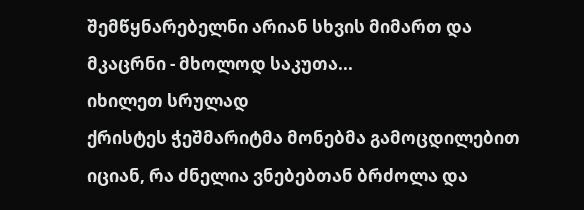შემწყნარებელნი არიან სხვის მიმართ და მკაცრნი - მხოლოდ საკუთა...
იხილეთ სრულად
ქრისტეს ჭეშმარიტმა მონებმა გამოცდილებით იციან, რა ძნელია ვნებებთან ბრძოლა და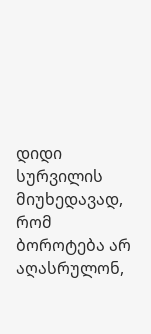დიდი სურვილის მიუხედავად, რომ ბოროტება არ აღასრულონ,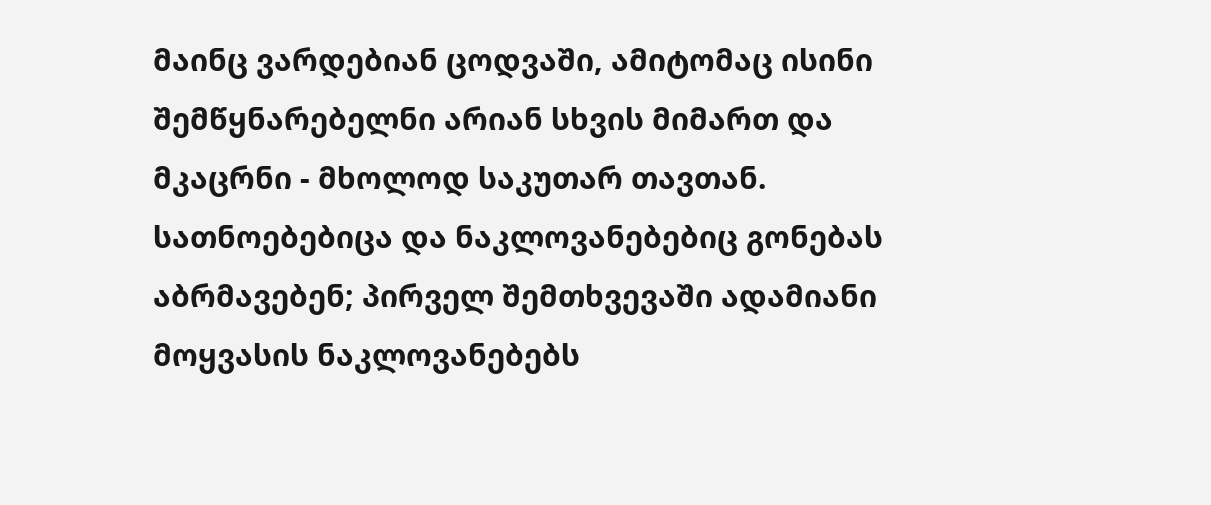მაინც ვარდებიან ცოდვაში, ამიტომაც ისინი შემწყნარებელნი არიან სხვის მიმართ და მკაცრნი - მხოლოდ საკუთარ თავთან.
სათნოებებიცა და ნაკლოვანებებიც გონებას აბრმავებენ; პირველ შემთხვევაში ადამიანი მოყვასის ნაკლოვანებებს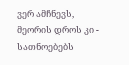ვერ ამჩნევს, მეორის დროს კი - სათნოებებს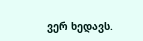ვერ ხედავს.